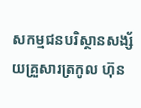សកម្មជនបរិស្ថានសង្ស័យគ្រួសារត្រកូល ហ៊ុន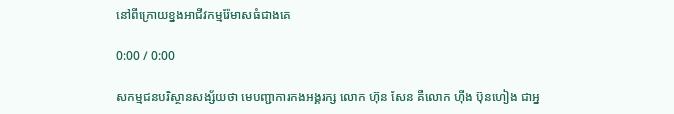នៅពីក្រោយខ្នងអាជីវកម្មរ៉ែមាសធំជាងគេ

0:00 / 0:00

សកម្មជនបរិស្ថានសង្ស័យថា មេបញ្ជាការកងអង្គរក្ស លោក ហ៊ុន សែន គឺលោក ហ៊ីង ប៊ុនហៀង ជាអ្ន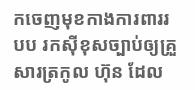កចេញមុខកាងការពាររបប រកស៊ីខុសច្បាប់ឲ្យគ្រួសារត្រកូល ហ៊ុន ដែល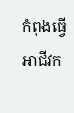កំពុងធ្វើអាជីវក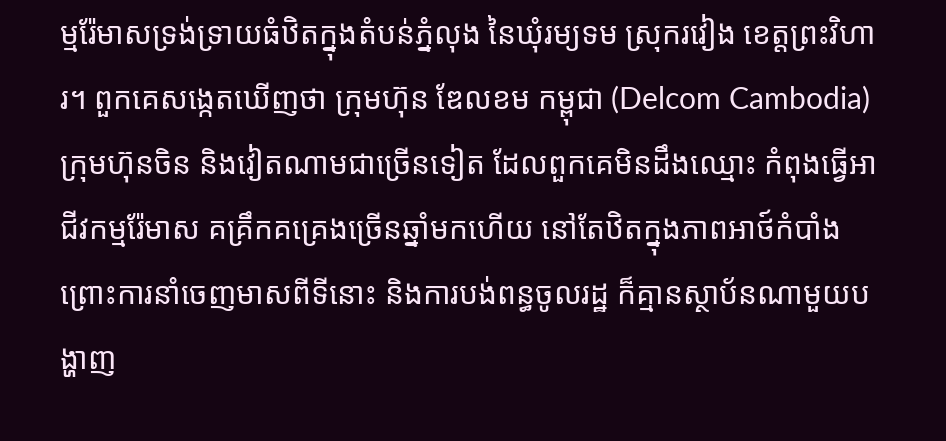ម្មរ៉ែមាសទ្រង់ទ្រាយធំឋិតក្នុងតំបន់ភ្នំលុង នៃឃុំរម្យទម ស្រុករវៀង ខេត្តព្រះវិហារ។ ពួកគេសង្កេតឃើញថា ក្រុមហ៊ុន ឌែលខម កម្ពុជា (Delcom Cambodia) ក្រុមហ៊ុនចិន និងវៀតណាមជាច្រើនទៀត ដែលពួកគេមិនដឹងឈ្មោះ កំពុងធ្វើអាជីវកម្មរ៉ែមាស គគ្រឹកគគ្រេងច្រើនឆ្នាំមកហើយ នៅតែឋិតក្នុងភាពអាថ៍កំបាំង ព្រោះការនាំចេញមាសពីទីនោះ និងការបង់ពន្ធចូលរដ្ឋ ក៏គ្មានស្ថាប័នណាមួយបង្ហាញ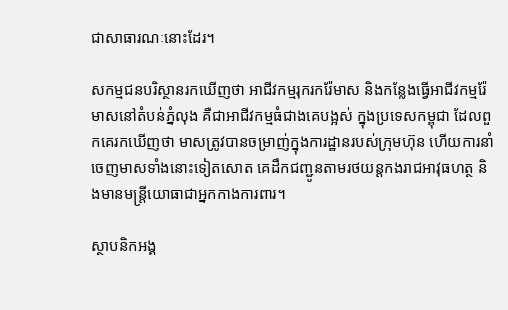ជាសាធារណៈនោះដែរ។

សកម្មជនបរិស្ថានរកឃើញថា អាជីវកម្មរុករករ៉ែមាស និងកន្លែងធ្វើអាជីវកម្មរ៉ែមាសនៅតំបន់ភ្នំលុង គឺជាអាជីវកម្មធំជាងគេបង្អស់ ក្នុងប្រទេសកម្ពុជា ដែលពួកគេរកឃើញថា មាសត្រូវបានចម្រាញ់ក្នុងការដ្ឋានរបស់ក្រុមហ៊ុន ហើយការនាំចេញមាសទាំងនោះទៀតសោត គេដឹកជញ្ជូនតាមរថយន្តកងរាជអាវុធហត្ថ និងមានមន្ត្រីយោធាជាអ្នកកាងការពារ។

ស្ថាបនិកអង្គ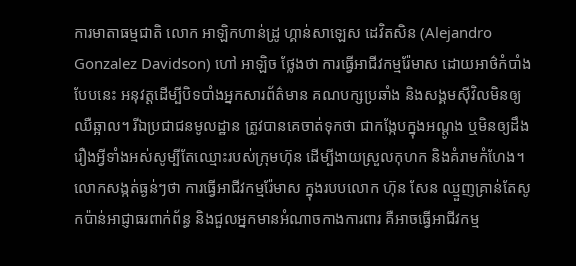ការមាតាធម្មជាតិ លោក អាឡិកហាន់ដ្រូ ហ្គាន់សាឡេស ដេវិតសិន (Alejandro Gonzalez Davidson) ហៅ អាឡិច ថ្លែងថា ការធ្វើអាជីវកម្មរ៉ែមាស ដោយអាថ៌កំបាំងបែបនេះ អនុវត្តដើម្បីបិទបាំងអ្នកសារព័ត៌មាន គណបក្សប្រឆាំង និងសង្គមស៊ីវិលមិនឲ្យឈឺឆ្អាល។ រីឯប្រជាជនមូលដ្ឋាន ត្រូវបានគេចាត់ទុកថា ជាកង្កែបក្នុងអណ្ដូង ឬមិនឲ្យដឹងរឿងអ្វីទាំងអស់សូម្បីតែឈ្មោះរបស់ក្រុមហ៊ុន ដើម្បីងាយស្រួលកុហក និងគំរាមកំហែង។ លោកសង្កត់ធ្ងន់ៗថា ការធ្វើអាជីវកម្មរ៉ែមាស ក្នុងរបបលោក ហ៊ុន សែន ឈ្មួញគ្រាន់តែសូកប៉ាន់អាជ្ញាធរពាក់ព័ន្ធ និងជួលអ្នកមានអំណាចកាងការពារ គឺអាចធ្វើអាជីវកម្ម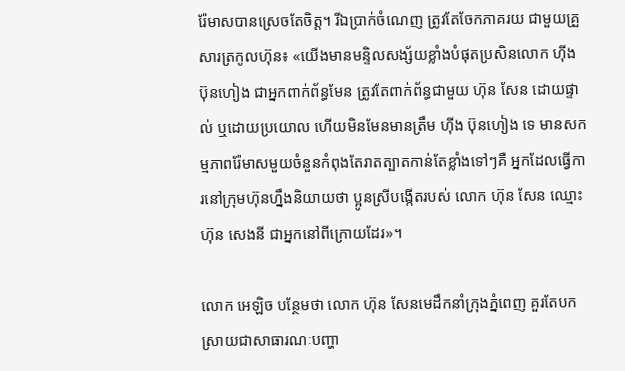រ៉ែមាសបានស្រេចតែចិត្ត។ រីឯប្រាក់ចំណេញ ត្រូវតែចែកភាគរយ ជាមួយគ្រួសារត្រកូលហ៊ុន៖ «យើងមានមន្ទិលសង្ស័យខ្លាំងបំផុតប្រសិនលោក ហ៊ីង ប៊ុនហៀង ជាអ្នកពាក់ព័ន្ធមែន ត្រូវតែពាក់ព័ន្ធជាមួយ ហ៊ុន សែន ដោយផ្ទាល់ ឬដោយប្រយោល ហើយមិនមែនមានត្រឹម ហ៊ីង ប៊ុនហៀង ទេ មានសកម្មភាពរ៉ែមាសមួយចំនួនកំពុងតែរាតត្បាតកាន់តែខ្លាំងទៅៗគឺ អ្នកដែលធ្វើការនៅក្រុមហ៊ុនហ្នឹងនិយាយថា ប្អូនស្រីបង្កើតរបស់ លោក ហ៊ុន សែន ឈ្មោះ ហ៊ុន សេងនី ជាអ្នកនៅពីក្រោយដែរ»។

លោក អេឡិច បន្ថែមថា លោក ហ៊ុន សែនមេដឹកនាំក្រុងភ្នំពេញ គួរតែបកស្រាយជាសាធារណៈបញ្ហា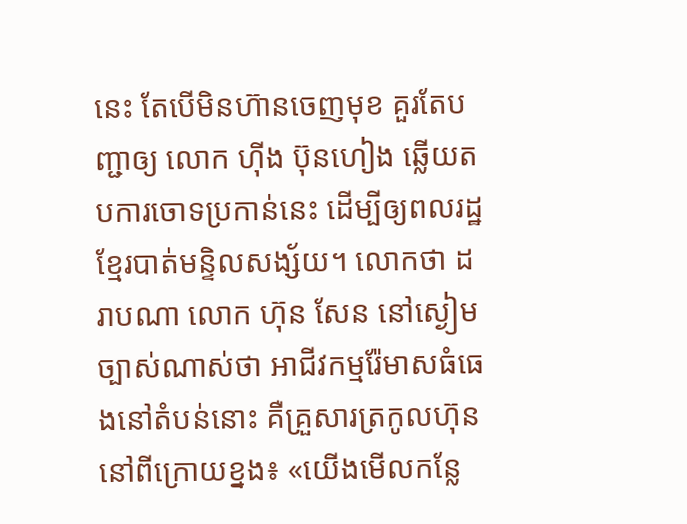នេះ តែបើមិនហ៊ានចេញមុខ គួរតែបញ្ជាឲ្យ លោក ហ៊ីង ប៊ុនហៀង ឆ្លើយតបការចោទប្រកាន់នេះ ដើម្បីឲ្យពលរដ្ឋខ្មែរបាត់មន្ទិលសង្ស័យ។ លោកថា ដរាបណា លោក ហ៊ុន សែន នៅស្ងៀម ច្បាស់ណាស់ថា អាជីវកម្មរ៉ែមាសធំធេងនៅតំបន់នោះ គឺគ្រួសារត្រកូលហ៊ុននៅពីក្រោយខ្នង៖ «យើងមើលកន្លែ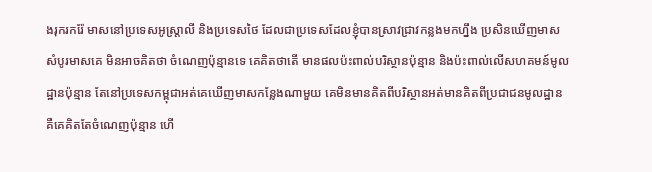ងរុករករ៉ែ មាសនៅប្រទេសអូស្ត្រាលី និងប្រទេសថៃ ដែលជាប្រទេសដែលខ្ញុំបានស្រាវជ្រាវកន្លងមកហ្នឹង ប្រសិនឃើញមាសសំបូរមាសគេ មិនអាចគិតថា ចំណេញប៉ុន្មានទេ គេគិតថាតើ មានផលប៉ះពាល់បរិស្ថានប៉ុន្មាន និងប៉ះពាល់លើសហគមន៍មូលដ្ឋានប៉ុន្មាន តែនៅប្រទេសកម្ពុជាអត់គេឃើញមាសកន្លែងណាមួយ គេមិនមានគិតពីបរិស្ថានអត់មានគិតពីប្រជាជនមូលដ្ឋាន គឺគេគិតតែចំណេញប៉ុន្មាន ហើ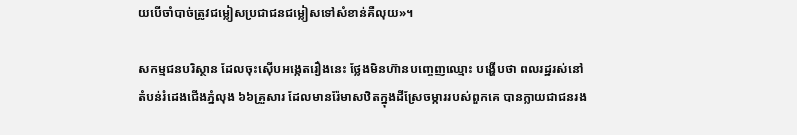យបើចាំបាច់ត្រូវជម្លៀសប្រជាជនជម្លៀសទៅសំខាន់គឺលុយ»។

សកម្មជនបរិស្ថាន ដែលចុះស៊ើបអង្កេតរឿងនេះ ថ្លែងមិនហ៊ានបញ្ចេញឈ្មោះ បង្ហើបថា ពលរដ្ឋរស់នៅតំបន់រំដេងជើងភ្នំលុង ៦៦គ្រួសារ ដែលមានរ៉ែមាសឋិតក្នុងដីស្រែចម្ការរបស់ពួកគេ បានក្លាយជាជនរង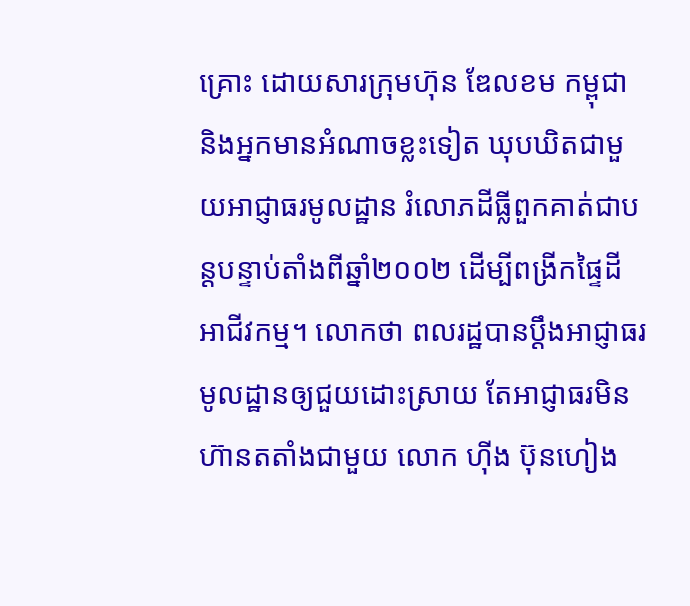គ្រោះ ដោយសារក្រុមហ៊ុន ឌែលខម កម្ពុជា និងអ្នកមានអំណាចខ្លះទៀត ឃុបឃិតជាមួយអាជ្ញាធរមូលដ្ឋាន រំលោភដីធ្លីពួកគាត់ជាបន្តបន្ទាប់តាំងពីឆ្នាំ២០០២ ដើម្បីពង្រីកផ្ទៃដីអាជីវកម្ម។ លោកថា ពលរដ្ឋបានប្ដឹងអាជ្ញាធរមូលដ្ឋានឲ្យជួយដោះស្រាយ តែអាជ្ញាធរមិនហ៊ានតតាំងជាមួយ លោក ហ៊ីង ប៊ុនហៀង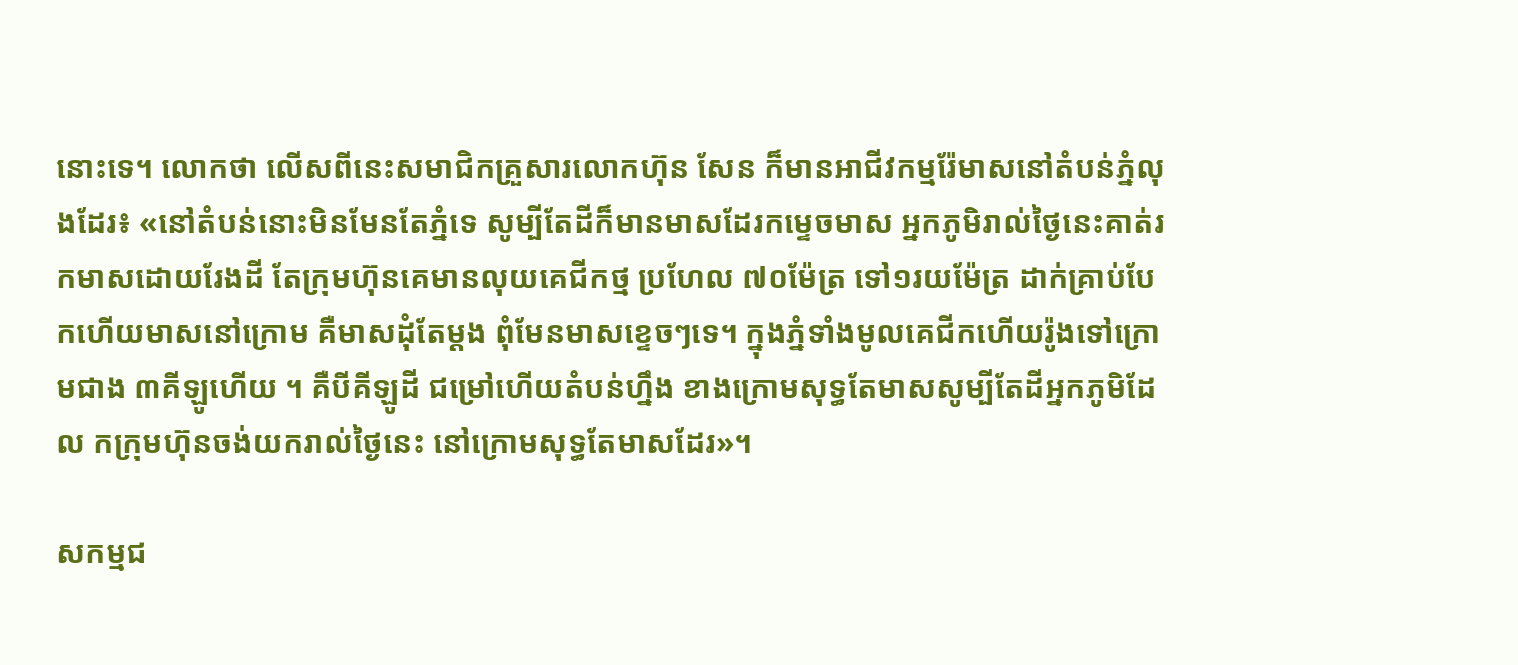នោះទេ។ លោកថា លើសពីនេះសមាជិកគ្រួសារលោកហ៊ុន សែន ក៏មានអាជីវកម្មរ៉ែមាសនៅតំបន់ភ្នំលុងដែរ៖ «នៅតំបន់នោះមិនមែនតែភ្នំទេ សូម្បីតែដីក៏មានមាសដែរកម្ទេចមាស អ្នកភូមិរាល់ថ្ងៃនេះគាត់រកមាសដោយរែងដី តែក្រុមហ៊ុនគេមានលុយគេជីកថ្ម ប្រហែល ៧០ម៉ែត្រ ទៅ១រយម៉ែត្រ ដាក់គ្រាប់បែកហើយមាសនៅក្រោម គឺមាសដុំតែម្តង ពុំមែនមាសខ្ទេចៗទេ។ ក្នុងភ្នំទាំងមូលគេជីកហើយរ៉ូងទៅក្រោមជាង ៣គីឡូហើយ ។ គឺបីគីឡូដី ជម្រៅហើយតំបន់ហ្នឹង ខាងក្រោមសុទ្ធតែមាសសូម្បីតែដីអ្នកភូមិដែល កក្រុមហ៊ុនចង់យករាល់ថ្ងៃនេះ នៅក្រោមសុទ្ធតែមាសដែរ»។

សកម្មជ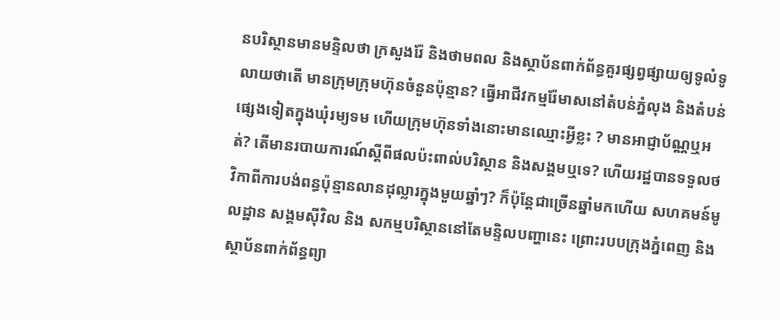នបរិស្ថានមានមន្ទិលថា ក្រសួងរ៉ែ និងថាមពល និងស្ថាប័នពាក់ព័ន្ធគួរផ្សព្វផ្សាយឲ្យទូលំទូលាយថាតើ មានក្រុមក្រុមហ៊ុនចំនួនប៉ុន្មាន? ធ្វើអាជីវកម្មរ៉ែមាសនៅតំបន់ភ្នំលុង និងតំបន់ផ្សេងទៀតក្នុងឃុំរម្យទម ហើយក្រុមហ៊ុនទាំងនោះមានឈ្មោះអ្វីខ្លះ ? មានអាជ្ញាប័ណ្ណឬអត់? តើមានរបាយការណ៍ស្ដីពីផលប៉ះពាល់បរិស្ថាន និងសង្គមឬទេ? ហើយរដ្ឋបានទទួលថវិកាពីការបង់ពន្ធប៉ុន្មានលានដុល្លារក្នុងមួយឆ្នាំៗ? ក៏ប៉ុន្តែជាច្រើនឆ្នាំមកហើយ សហគមន៍មូលដ្ឋាន សង្គមស៊ីវិល និង សកម្មបរិស្ថាននៅតែមន្ទិលបញ្ហានេះ ព្រោះរបបក្រុងភ្នំពេញ និងស្ថាប័នពាក់ព័ន្ធព្យា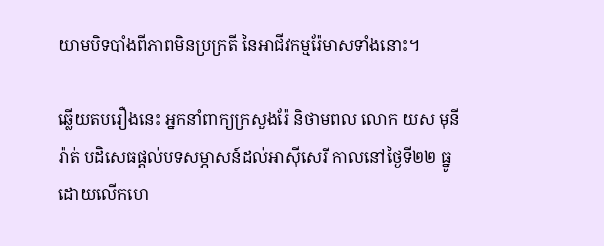យាមបិទបាំងពីភាពមិនប្រក្រតី នៃអាជីវកម្មរ៉ែមាសទាំងនោះ។

ឆ្លើយតបរឿងនេះ អ្នកនាំពាក្យក្រសួងរ៉ែ និថាមពល លោក យស មុនីរ៉ាត់ បដិសេធផ្ដល់បទសម្ភាសន៍ដល់អាស៊ីសេរី កាលនៅថ្ងៃទី២២ ធ្នូ ដោយលើកហេ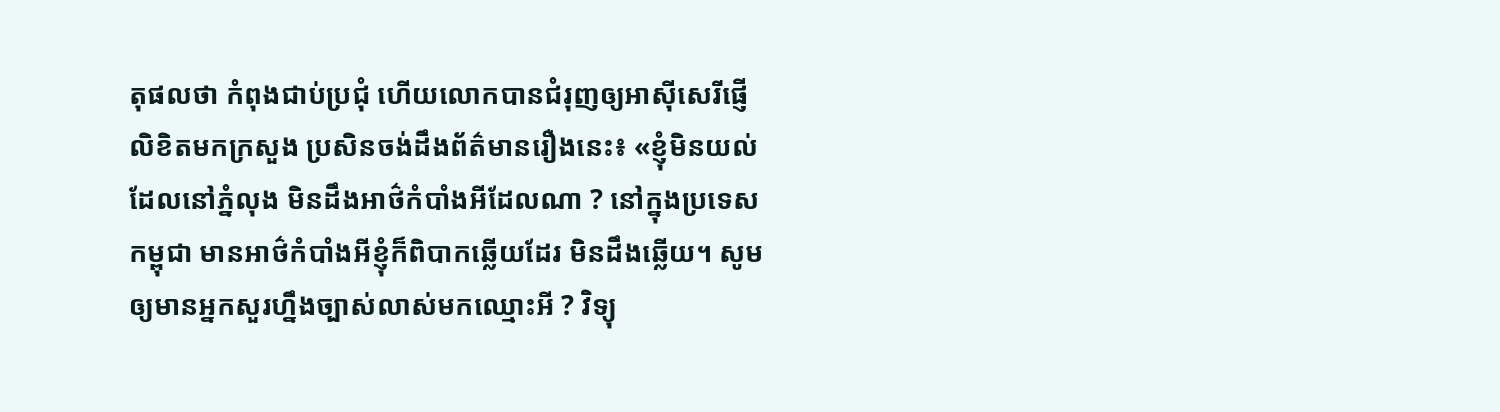តុផលថា កំពុងជាប់ប្រជុំ ហើយលោកបានជំរុញឲ្យអាស៊ីសេរីផ្ញើលិខិតមកក្រសួង ប្រសិនចង់ដឹងព័ត៌មានរឿងនេះ៖ «ខ្ញុំមិនយល់ដែលនៅភ្នំលុង មិនដឹងអាថ៌កំបាំងអីដែលណា ? នៅក្នុងប្រទេសកម្ពុជា មានអាថ៌កំបាំងអីខ្ញុំក៏ពិបាកឆ្លើយដែរ មិនដឹងឆ្លើយ។ សូមឲ្យមានអ្នកសួរហ្នឹងច្បាស់លាស់មកឈ្មោះអី ? វិទ្យុ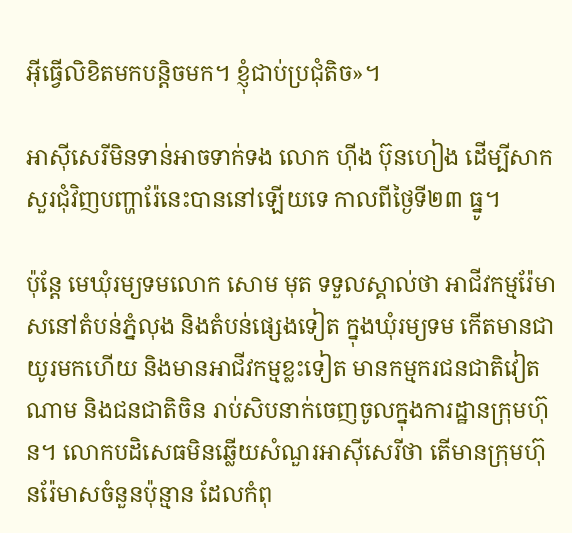អ៊ីធ្វើលិខិតមកបន្តិចមក។ ខ្ញុំជាប់ប្រជុំតិច»។

អាស៊ីសេរីមិនទាន់អាចទាក់ទង លោក ហ៊ីង ប៊ុនហៀង ដើម្បីសាកសួរជុំវិញបញ្ហារ៉ែនេះបាននៅឡើយទេ កាលពីថ្ងៃទី២៣ ធ្នូ។

ប៉ុន្តែ មេឃុំរម្យទមលោក សោម មុត ទទួលស្គាល់ថា អាជីវកម្មរ៉ែមាសនៅតំបន់ភ្នំលុង និងតំបន់ផ្សេងទៀត ក្នុងឃុំរម្យទម កើតមានជាយូរមកហើយ និងមានអាជីវកម្មខ្លះទៀត មានកម្មករជនជាតិវៀតណាម និងជនជាតិចិន រាប់សិបនាក់ចេញចូលក្នុងការដ្ឋានក្រុមហ៊ុន។ លោកបដិសេធមិនឆ្លើយសំណួរអាស៊ីសេរីថា តើមានក្រុមហ៊ុនរ៉ែមាសចំនួនប៉ុន្មាន ដែលកំពុ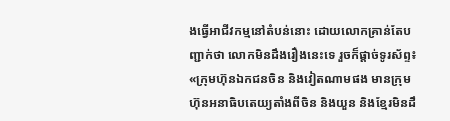ងធ្វើអាជីវកម្មនៅតំបន់នោះ ដោយលោកគ្រាន់តែបញ្ជាក់ថា លោកមិនដឹងរឿងនេះទេ រួចក៏ផ្ដាច់ទូរស័ព្ទ៖ «ក្រុមហ៊ុនឯកជនចិន និងវៀតណាមផង មានក្រុមហ៊ុនអនាធិបតេយ្យតាំងពីចិន និងយួន និងខ្មែរមិនដឹ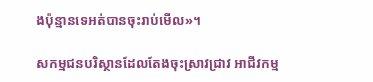ងប៉ុន្មានទេអត់បានចុះរាប់មើល»។

សកម្មជនបរិស្ថានដែលតែងចុះស្រាវជ្រាវ អាជីវកម្ម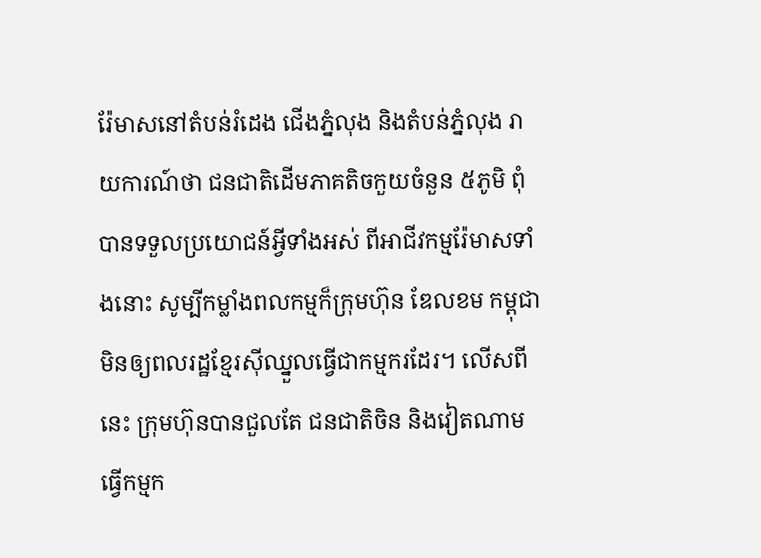រ៉ែមាសនៅតំបន់រំដេង ជើងភ្នំលុង និងតំបន់ភ្នំលុង រាយការណ៍ថា ជនជាតិដើមភាគតិចកួយចំនួន ៥ភូមិ ពុំបានទទួលប្រយោជន៍អ្វីទាំងអស់ ពីអាជីវកម្មរ៉ែមាសទាំងនោះ សូម្បីកម្លាំងពលកម្មក៏ក្រុមហ៊ុន ឌែលខម កម្ពុជា មិនឲ្យពលរដ្ឋខ្មែរស៊ីឈ្នួលធ្វើជាកម្មករដែរ។ លើសពីនេះ ក្រុមហ៊ុនបានជួលតែ ជនជាតិចិន និងវៀតណាមធ្វើកម្មក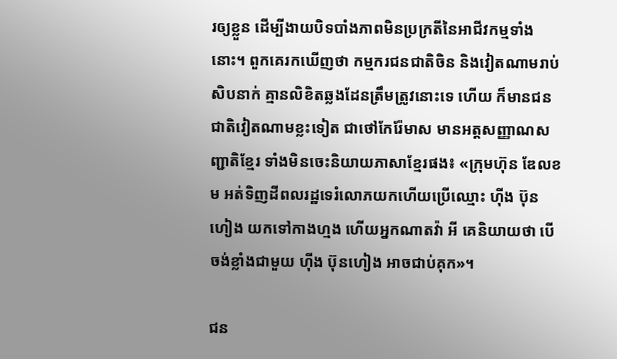រឲ្យខ្លួន ដើម្បីងាយបិទបាំងភាពមិនប្រក្រតីនៃអាជីវកម្មទាំងនោះ។ ពួកគេរកឃើញថា កម្មករជនជាតិចិន និងវៀតណាមរាប់សិបនាក់ គ្មានលិខិតឆ្លងដែនត្រឹមត្រូវនោះទេ ហើយ ក៏មានជនជាតិវៀតណាមខ្លះទៀត ជាថៅកែរ៉ែមាស មានអត្តសញ្ញាណសញ្ជាតិខ្មែរ ទាំងមិនចេះនិយាយភាសាខ្មែរផង៖ «ក្រុមហ៊ុន ឌែលខម អត់ទិញដីពលរដ្ឋទេរំលោភយកហើយប្រើឈ្មោះ ហ៊ីង ប៊ុនហៀង យកទៅកាងហ្មង ហើយអ្នកណាតវ៉ា អី គេនិយាយថា បើចង់ខ្លាំងជាមួយ ហ៊ីង ប៊ុនហៀង អាចជាប់គុក»។

ជន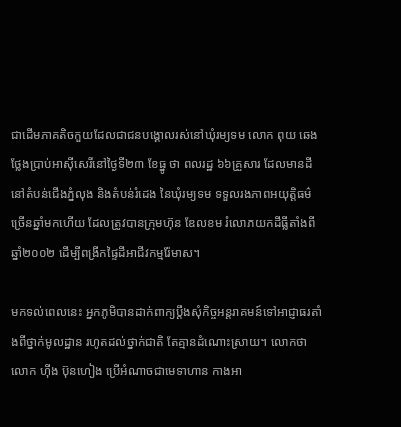ជាដើមភាគតិចកួយដែលជាជនបង្គោលរស់នៅឃុំរម្យទម លោក ពុយ ឆេង ថ្លែងប្រាប់អាស៊ីសេរីនៅថ្ងៃទី២៣ ខែធ្នូ ថា ពលរដ្ឋ ៦៦គ្រួសារ ដែលមានដីនៅតំបន់ជើងភ្នំលុង និងតំបន់រំដេង នៃឃុំរម្យទម ទទួលរងភាពអយុត្តិធម៌ច្រើនឆ្នាំមកហើយ ដែលត្រូវបានក្រុមហ៊ុន ឌែលខម រំលោភយកដីធ្លីតាំងពីឆ្នាំ២០០២ ដើម្បីពង្រីកផ្ទៃដីអាជីវកម្មរ៉ែមាស។

មកទល់ពេលនេះ អ្នកភូមិបានដាក់ពាក្យប្ដឹងសុំកិច្ចអន្តរាគមន៍ទៅអាជ្ញាធរតាំងពីថ្នាក់មូលដ្ឋាន រហូតដល់ថ្នាក់ជាតិ តែគ្មានដំណោះស្រាយ។ លោកថា លោក ហ៊ីង ប៊ុនហៀង ប្រើអំណាចជាមេទាហាន កាងអា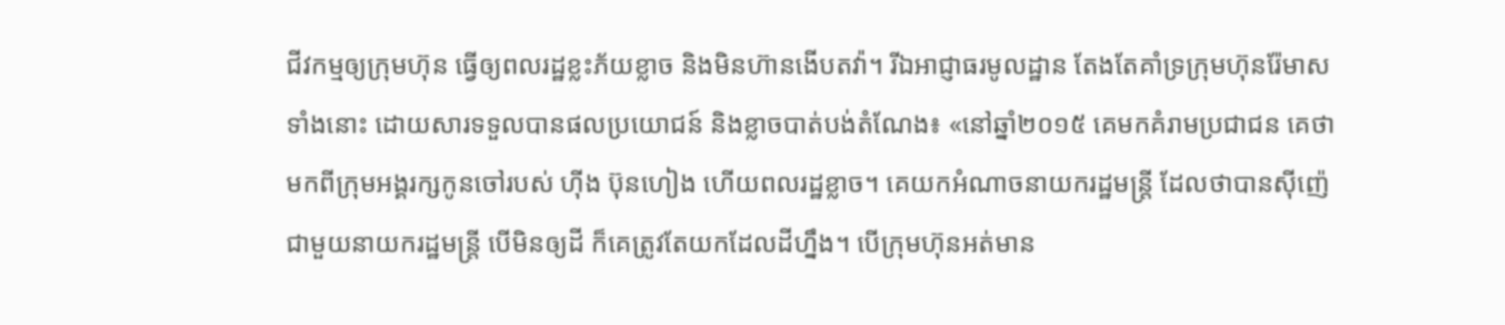ជីវកម្មឲ្យក្រុមហ៊ុន ធ្វើឲ្យពលរដ្ឋខ្លះភ័យខ្លាច និងមិនហ៊ានងើបតវ៉ា។ រីឯអាជ្ញាធរមូលដ្ឋាន តែងតែគាំទ្រក្រុមហ៊ុនរ៉ែមាសទាំងនោះ ដោយសារទទួលបានផលប្រយោជន៍ និងខ្លាចបាត់បង់តំណែង៖ «នៅឆ្នាំ២០១៥ គេមកគំរាមប្រជាជន គេថា មកពីក្រុមអង្គរក្សកូនចៅរបស់ ហ៊ីង ប៊ុនហៀង ហើយពលរដ្ឋខ្លាច។ គេយកអំណាចនាយករដ្ឋមន្ត្រី ដែលថាបានស៊ីញ៉េជាមួយនាយករដ្ឋមន្ត្រី បើមិនឲ្យដី ក៏គេត្រូវតែយកដែលដីហ្នឹង។ បើក្រុមហ៊ុនអត់មាន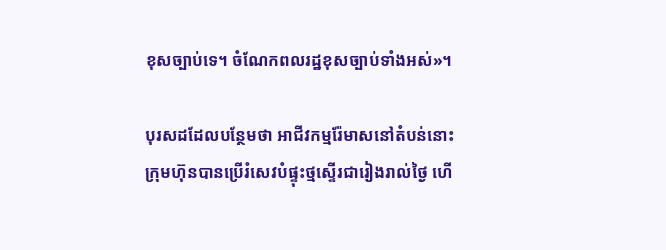ខុសច្បាប់ទេ។ ចំណែកពលរដ្ឋខុសច្បាប់ទាំងអស់»។

បុរសដដែលបន្ថែមថា អាជីវកម្មរ៉ែមាសនៅតំបន់នោះ ក្រុមហ៊ុនបានប្រើរំសេវបំផ្ទុះថ្មស្ទើរជារៀងរាល់ថ្ងៃ ហើ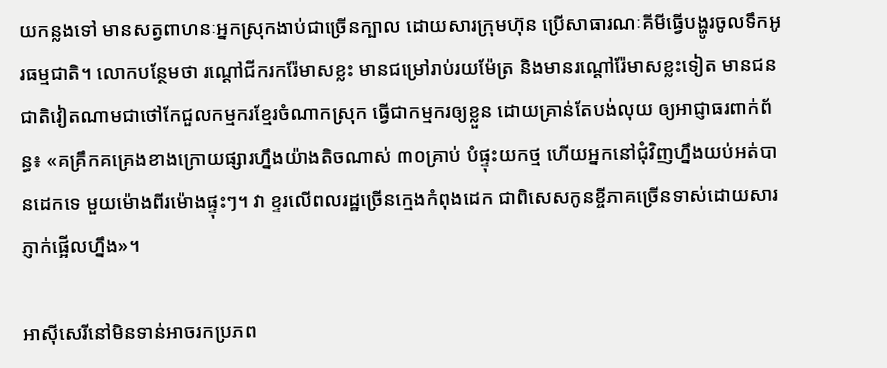យកន្លងទៅ មានសត្វពាហនៈអ្នកស្រុកងាប់ជាច្រើនក្បាល ដោយសារក្រុមហ៊ុន ប្រើសាធារណៈគីមីធ្វើបង្ហូរចូលទឹកអូរធម្មជាតិ។ លោកបន្ថែមថា រណ្ដៅជីករករ៉ែមាសខ្លះ មានជម្រៅរាប់រយម៉ែត្រ និងមានរណ្ដៅរ៉ែមាសខ្លះទៀត មានជនជាតិវៀតណាមជាថៅកែជួលកម្មករខ្មែរចំណាកស្រុក ធ្វើជាកម្មករឲ្យខ្លួន ដោយគ្រាន់តែបង់លុយ ឲ្យអាជ្ញាធរពាក់ព័ន្ធ៖ «គគ្រឹកគគ្រេងខាងក្រោយផ្សារហ្នឹងយ៉ាងតិចណាស់ ៣០គ្រាប់ បំផ្ទុះយកថ្ម ហើយអ្នកនៅជុំវិញហ្នឹងយប់អត់បានដេកទេ មួយម៉ោងពីរម៉ោងផ្ទុះៗ។ វា ខ្ទរលើពលរដ្ឋច្រើនក្មេងកំពុងដេក ជាពិសេសកូនខ្ចីភាគច្រើនទាស់ដោយសារភ្ញាក់ផ្អើលហ្នឹង»។

អាស៊ីសេរីនៅមិនទាន់អាចរកប្រភព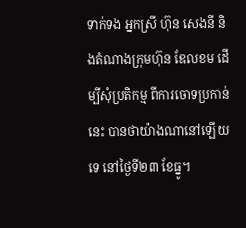ទាក់ទង អ្នកស្រី ហ៊ុន សេងនី និងតំណាងក្រុមហ៊ុន ឌែលខម ដើម្បីសុំប្រតិកម្ម ពីការចោទប្រកាន់នេះ បានថាយ៉ាងណានៅឡើយទេ នៅថ្ងៃទី២៣ ខែធ្នូ។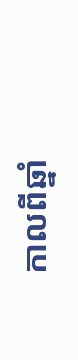កាលពីឆ្នាំ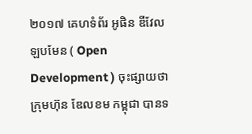២០១៧ គេហទំព័រ អូផិន ឌីវែលឡបមែន ( Open Development ) ចុះផ្សាយថា ក្រុមហ៊ុន ឌែលខម កម្ពុជា បានទ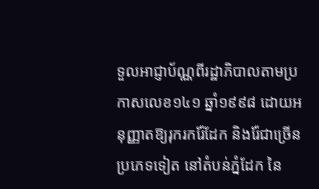ទួលអាជ្ញាប័ណ្ណពីរដ្ឋាភិបាលតាមប្រកាសលេខ១៤១ ឆ្នាំ១៩៩៨ ដោយអនុញ្ញាតឱ្យរុករករ៉ែដែក និងរ៉ែជាច្រើនប្រភេទទៀត នៅតំបន់ភ្នំដែក នៃ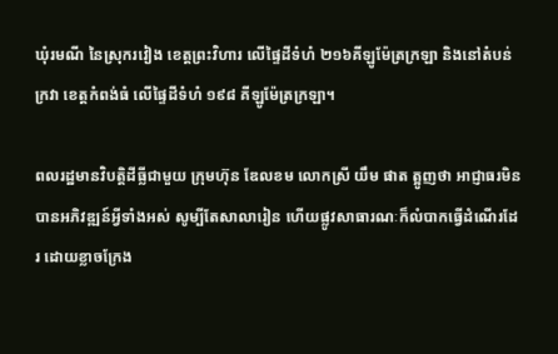ឃុំរមណី នៃស្រុករវៀង ខេត្តព្រះវិហារ លើផ្ទៃដីទំហំ ២១៦គីឡូម៉ែត្រក្រឡា និងនៅតំបន់ក្រវា ខេត្តកំពង់ធំ លើផ្ទៃដីទំហំ ១៩៨ គីឡូម៉ែត្រក្រឡា។

ពលរដ្ឋមានវិបត្តិដីធ្លីជាមួយ ក្រុមហ៊ុន ឌែលខម លោកស្រី យឹម ផាត ត្អូញថា អាជ្ញាធរមិនបានអភិវឌ្ឍន៍អ្វីទាំងអស់ សូម្បីតែសាលារៀន ហើយផ្លូវសាធារណៈក៏លំបាកធ្វើដំណើរដែរ ដោយខ្លាចក្រែង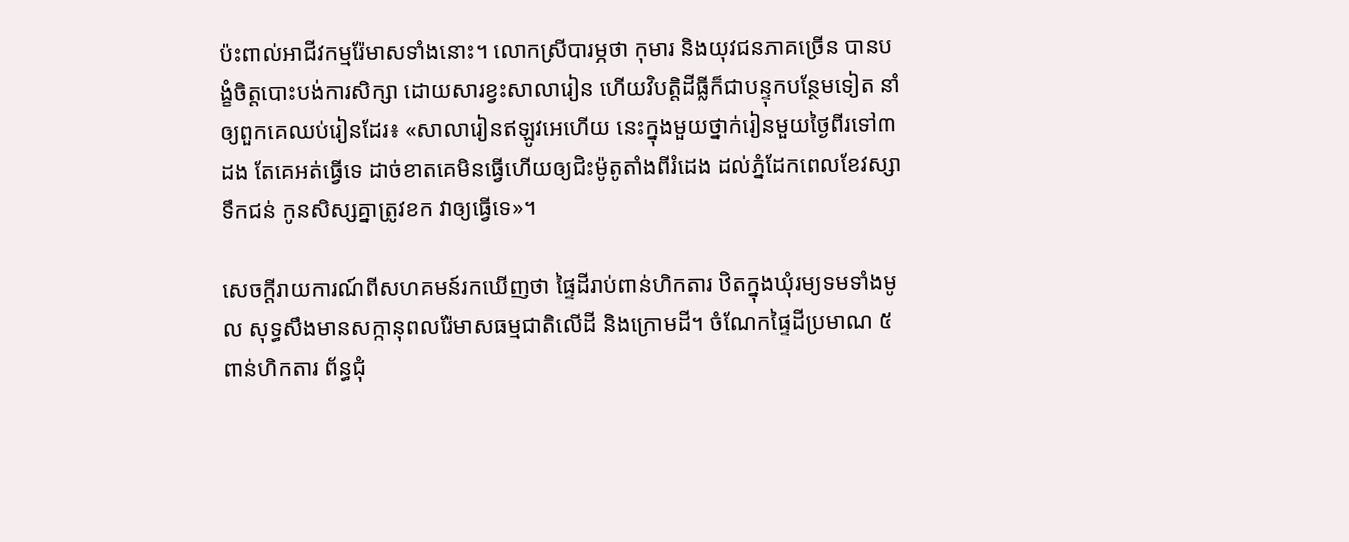ប៉ះពាល់អាជីវកម្មរ៉ែមាសទាំងនោះ។ លោកស្រីបារម្ភថា កុមារ និងយុវជនភាគច្រើន បានបង្ខំចិត្តបោះបង់ការសិក្សា ដោយសារខ្វះសាលារៀន ហើយវិបត្តិដីធ្លីក៏ជាបន្ទុកបន្ថែមទៀត នាំឲ្យពួកគេឈប់រៀនដែរ៖ «សាលារៀនឥឡូវអេហើយ នេះក្នុងមួយថ្នាក់រៀនមួយថ្ងៃពីរទៅ៣ដង តែគេអត់ធ្វើទេ ដាច់ខាតគេមិនធ្វើហើយឲ្យជិះម៉ូតូតាំងពីរំដេង ដល់ភ្នំដែកពេលខែវស្សាទឹកជន់ កូនសិស្សគ្នាត្រូវខក វាឲ្យធ្វើទេ»។

សេចក្ដីរាយការណ៍ពីសហគមន៍រកឃើញថា ផ្ទៃដីរាប់ពាន់ហិកតារ ឋិតក្នុងឃុំរម្យទមទាំងមូល សុទ្ធសឹងមានសក្កានុពលរ៉ែមាសធម្មជាតិលើដី និងក្រោមដី។ ចំណែកផ្ទៃដីប្រមាណ ៥ពាន់ហិកតារ ព័ន្ធជុំ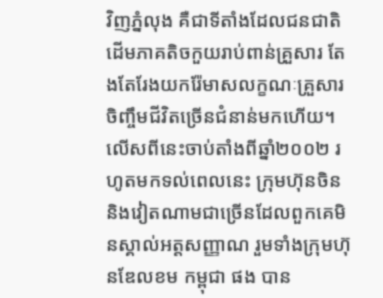វិញភ្នំលុង គឺជាទីតាំងដែលជនជាតិដើមភាគតិចកួយរាប់ពាន់គ្រួសារ តែងតែរែងយករ៉ែមាសលក្ខណៈគ្រួសារចិញ្ចឹមជីវិតច្រើនជំនាន់មកហើយ។ លើសពីនេះចាប់តាំងពីឆ្នាំ២០០២ រហូតមកទល់ពេលនេះ ក្រុមហ៊ុនចិន និងវៀតណាមជាច្រើនដែលពួកគេមិនស្គាល់អត្តសញ្ញាណ រួមទាំងក្រុមហ៊ុនឌែលខម កម្ពុជា ផង បាន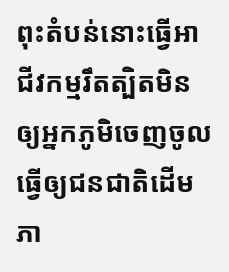ពុះតំបន់នោះធ្វើអាជីវកម្មរឹតត្បិតមិនឲ្យអ្នកភូមិចេញចូល ធ្វើឲ្យជនជាតិដើមភា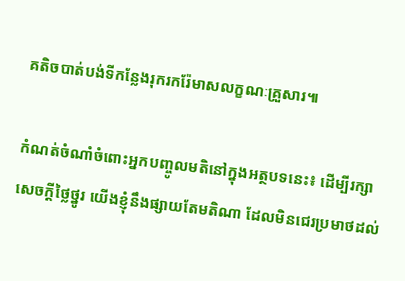គតិចបាត់បង់ទីកន្លែងរុករករ៉ែមាសលក្ខណៈគ្រួសារ៕

កំណត់ចំណាំចំពោះអ្នកបញ្ចូលមតិនៅក្នុងអត្ថបទនេះ៖ ដើម្បីរក្សាសេចក្ដីថ្លៃថ្នូរ យើងខ្ញុំនឹងផ្សាយតែមតិណា ដែលមិនជេរប្រមាថដល់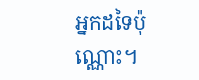អ្នកដទៃប៉ុណ្ណោះ។